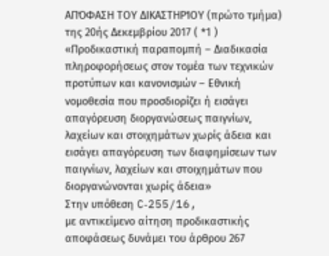ΑΠΌΦΑΣΗ ΤΟΥ ΔΙΚΑΣΤΗΡΊΟΥ (πρώτο τμήμα)
της 20ής Δεκεμβρίου 2017 ( *1 )
«Προδικαστική παραπομπή – Διαδικασία πληροφορήσεως στον τομέα των τεχνικών προτύπων και κανονισμών – Εθνική νομοθεσία που προσδιορίζει ή εισάγει απαγόρευση διοργανώσεως παιγνίων, λαχείων και στοιχημάτων χωρίς άδεια και εισάγει απαγόρευση των διαφημίσεων των παιγνίων, λαχείων και στοιχημάτων που διοργανώνονται χωρίς άδεια»
Στην υπόθεση C‑255/16,
με αντικείμενο αίτηση προδικαστικής αποφάσεως δυνάμει του άρθρου 267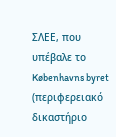ΣΛΕΕ, που υπέβαλε το Københavns byret (περιφερειακό δικαστήριο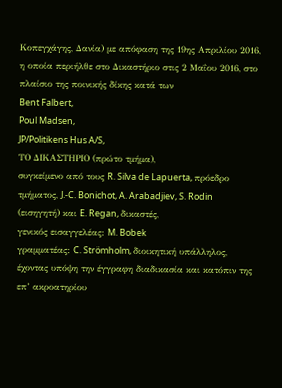Κοπεγχάγης, Δανία) με απόφαση της 19ης Απριλίου 2016, η οποία περιήλθε στο Δικαστήριο στις 2 Μαΐου 2016, στο πλαίσιο της ποινικής δίκης κατά των
Bent Falbert,
Poul Madsen,
JP/Politikens Hus A/S,
ΤΟ ΔΙΚΑΣΤΗΡΙΟ (πρώτο τμήμα),
συγκείμενο από τους R. Silva de Lapuerta, πρόεδρο τμήματος, J.‑C. Bonichot, A. Arabadjiev, S. Rodin (εισηγητή) και E. Regan, δικαστές,
γενικός εισαγγελέας: M. Bobek
γραμματέας: C. Strömholm, διοικητική υπάλληλος,
έχοντας υπόψη την έγγραφη διαδικασία και κατόπιν της επ’ ακροατηρίου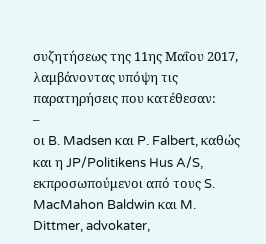συζητήσεως της 11ης Μαΐου 2017,
λαμβάνοντας υπόψη τις παρατηρήσεις που κατέθεσαν:
–
οι B. Madsen και P. Falbert, καθώς και η JP/Politikens Hus A/S, εκπροσωπούμενοι από τους S. MacMahon Baldwin και M. Dittmer, advokater,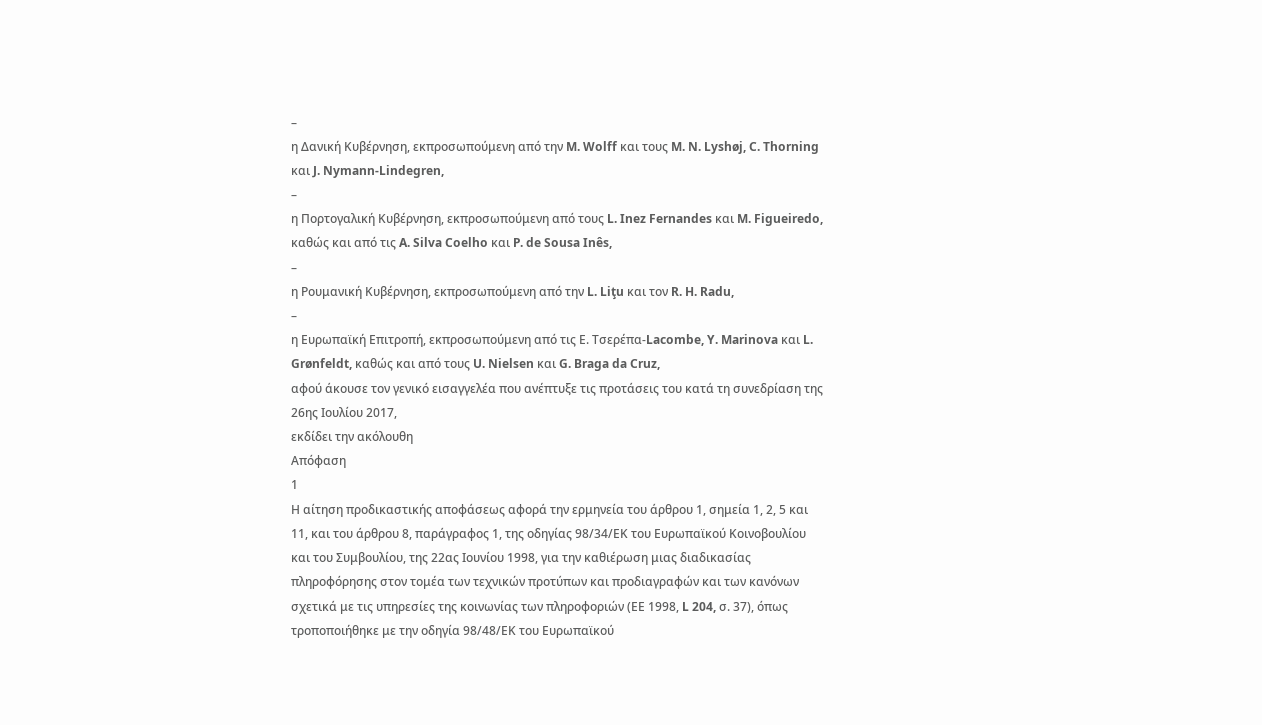–
η Δανική Κυβέρνηση, εκπροσωπούμενη από την M. Wolff και τους M. N. Lyshøj, C. Thorning και J. Nymann‑Lindegren,
–
η Πορτογαλική Κυβέρνηση, εκπροσωπούμενη από τους L. Inez Fernandes και M. Figueiredo, καθώς και από τις A. Silva Coelho και P. de Sousa Inês,
–
η Ρουμανική Κυβέρνηση, εκπροσωπούμενη από την L. Liţu και τον R. H. Radu,
–
η Ευρωπαϊκή Επιτροπή, εκπροσωπούμενη από τις Ε. Τσερέπα‑Lacombe, Y. Marinova και L. Grønfeldt, καθώς και από τους U. Nielsen και G. Braga da Cruz,
αφού άκουσε τον γενικό εισαγγελέα που ανέπτυξε τις προτάσεις του κατά τη συνεδρίαση της 26ης Ιουλίου 2017,
εκδίδει την ακόλουθη
Απόφαση
1
Η αίτηση προδικαστικής αποφάσεως αφορά την ερμηνεία του άρθρου 1, σημεία 1, 2, 5 και 11, και του άρθρου 8, παράγραφος 1, της οδηγίας 98/34/ΕΚ του Ευρωπαϊκού Κοινοβουλίου και του Συμβουλίου, της 22ας Ιουνίου 1998, για την καθιέρωση μιας διαδικασίας πληροφόρησης στον τομέα των τεχνικών προτύπων και προδιαγραφών και των κανόνων σχετικά με τις υπηρεσίες της κοινωνίας των πληροφοριών (ΕΕ 1998, L 204, σ. 37), όπως τροποποιήθηκε με την οδηγία 98/48/ΕΚ του Ευρωπαϊκού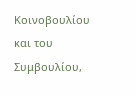Κοινοβουλίου και του Συμβουλίου,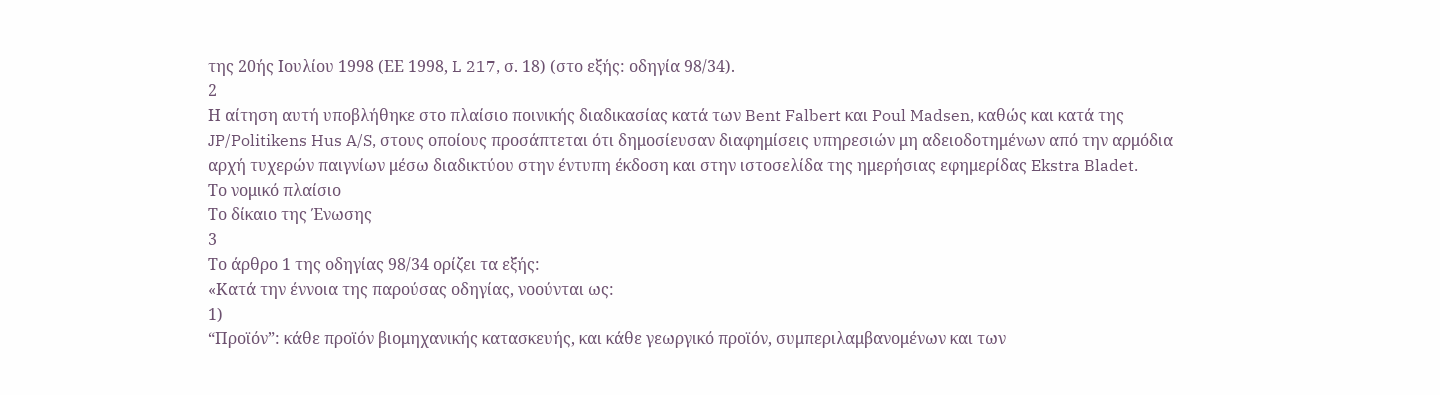της 20ής Ιουλίου 1998 (ΕΕ 1998, L 217, σ. 18) (στο εξής: οδηγία 98/34).
2
Η αίτηση αυτή υποβλήθηκε στο πλαίσιο ποινικής διαδικασίας κατά των Bent Falbert και Poul Madsen, καθώς και κατά της JP/Politikens Hus A/S, στους οποίους προσάπτεται ότι δημοσίευσαν διαφημίσεις υπηρεσιών μη αδειοδοτημένων από την αρμόδια αρχή τυχερών παιγνίων μέσω διαδικτύου στην έντυπη έκδοση και στην ιστοσελίδα της ημερήσιας εφημερίδας Ekstra Bladet.
Το νομικό πλαίσιο
Το δίκαιο της Ένωσης
3
Το άρθρο 1 της οδηγίας 98/34 ορίζει τα εξής:
«Κατά την έννοια της παρούσας οδηγίας, νοούνται ως:
1)
“Προϊόν”: κάθε προϊόν βιομηχανικής κατασκευής, και κάθε γεωργικό προϊόν, συμπεριλαμβανομένων και των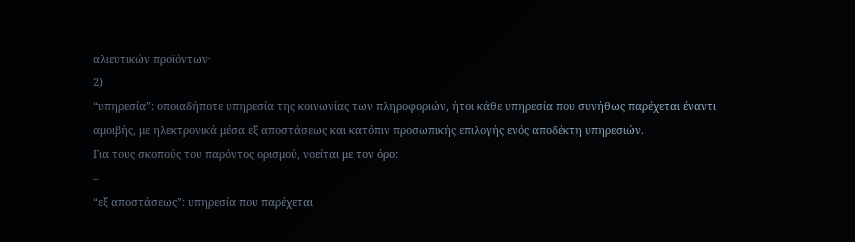αλιευτικών προϊόντων·
2)
“υπηρεσία”: οποιαδήποτε υπηρεσία της κοινωνίας των πληροφοριών, ήτοι κάθε υπηρεσία που συνήθως παρέχεται έναντι αμοιβής, με ηλεκτρονικά μέσα εξ αποστάσεως και κατόπιν προσωπικής επιλογής ενός αποδέκτη υπηρεσιών.
Για τους σκοπούς του παρόντος ορισμού, νοείται με τον όρο:
–
“εξ αποστάσεως”: υπηρεσία που παρέχεται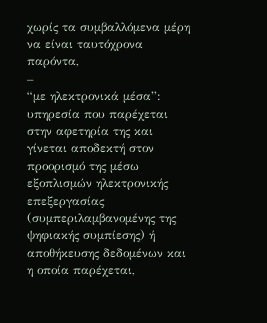χωρίς τα συμβαλλόμενα μέρη να είναι ταυτόχρονα παρόντα,
–
“με ηλεκτρονικά μέσα”: υπηρεσία που παρέχεται στην αφετηρία της και γίνεται αποδεκτή στον προορισμό της μέσω εξοπλισμών ηλεκτρονικής επεξεργασίας (συμπεριλαμβανομένης της ψηφιακής συμπίεσης) ή αποθήκευσης δεδομένων και η οποία παρέχεται,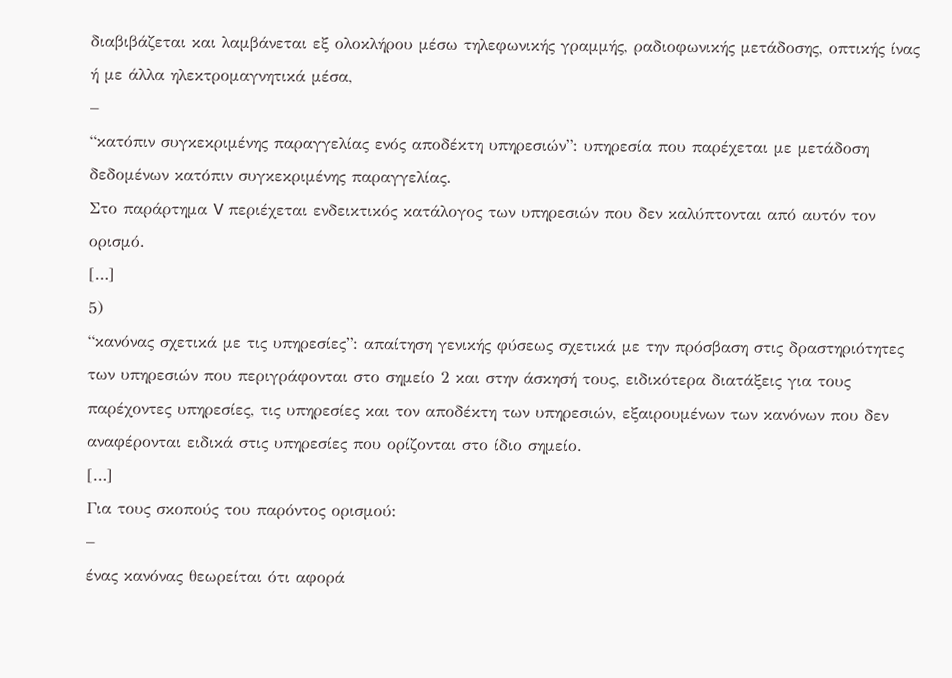διαβιβάζεται και λαμβάνεται εξ ολοκλήρου μέσω τηλεφωνικής γραμμής, ραδιοφωνικής μετάδοσης, οπτικής ίνας ή με άλλα ηλεκτρομαγνητικά μέσα,
–
“κατόπιν συγκεκριμένης παραγγελίας ενός αποδέκτη υπηρεσιών”: υπηρεσία που παρέχεται με μετάδοση δεδομένων κατόπιν συγκεκριμένης παραγγελίας.
Στο παράρτημα V περιέχεται ενδεικτικός κατάλογος των υπηρεσιών που δεν καλύπτονται από αυτόν τον ορισμό.
[…]
5)
“κανόνας σχετικά με τις υπηρεσίες”: απαίτηση γενικής φύσεως σχετικά με την πρόσβαση στις δραστηριότητες των υπηρεσιών που περιγράφονται στο σημείο 2 και στην άσκησή τους, ειδικότερα διατάξεις για τους παρέχοντες υπηρεσίες, τις υπηρεσίες και τον αποδέκτη των υπηρεσιών, εξαιρουμένων των κανόνων που δεν αναφέρονται ειδικά στις υπηρεσίες που ορίζονται στο ίδιο σημείο.
[…]
Για τους σκοπούς του παρόντος ορισμού:
–
ένας κανόνας θεωρείται ότι αφορά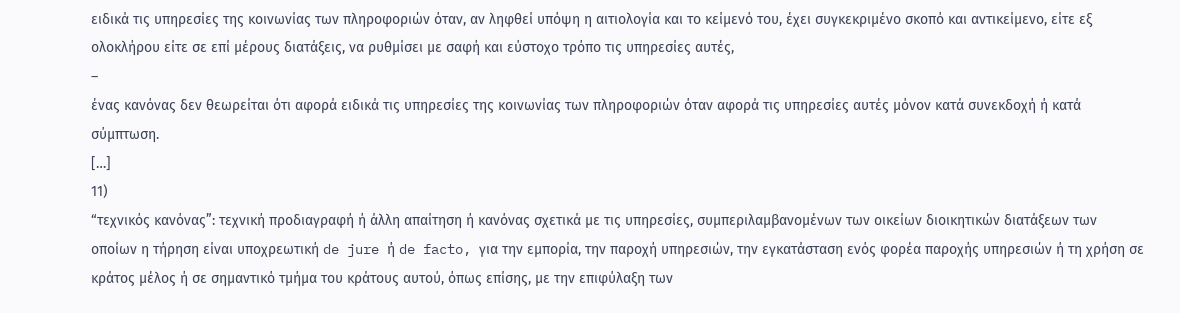ειδικά τις υπηρεσίες της κοινωνίας των πληροφοριών όταν, αν ληφθεί υπόψη η αιτιολογία και το κείμενό του, έχει συγκεκριμένο σκοπό και αντικείμενο, είτε εξ ολοκλήρου είτε σε επί μέρους διατάξεις, να ρυθμίσει με σαφή και εύστοχο τρόπο τις υπηρεσίες αυτές,
–
ένας κανόνας δεν θεωρείται ότι αφορά ειδικά τις υπηρεσίες της κοινωνίας των πληροφοριών όταν αφορά τις υπηρεσίες αυτές μόνον κατά συνεκδοχή ή κατά σύμπτωση.
[…]
11)
“τεχνικός κανόνας”: τεχνική προδιαγραφή ή άλλη απαίτηση ή κανόνας σχετικά με τις υπηρεσίες, συμπεριλαμβανομένων των οικείων διοικητικών διατάξεων των οποίων η τήρηση είναι υποχρεωτική de jure ή de facto, για την εμπορία, την παροχή υπηρεσιών, την εγκατάσταση ενός φορέα παροχής υπηρεσιών ή τη χρήση σε κράτος μέλος ή σε σημαντικό τμήμα του κράτους αυτού, όπως επίσης, με την επιφύλαξη των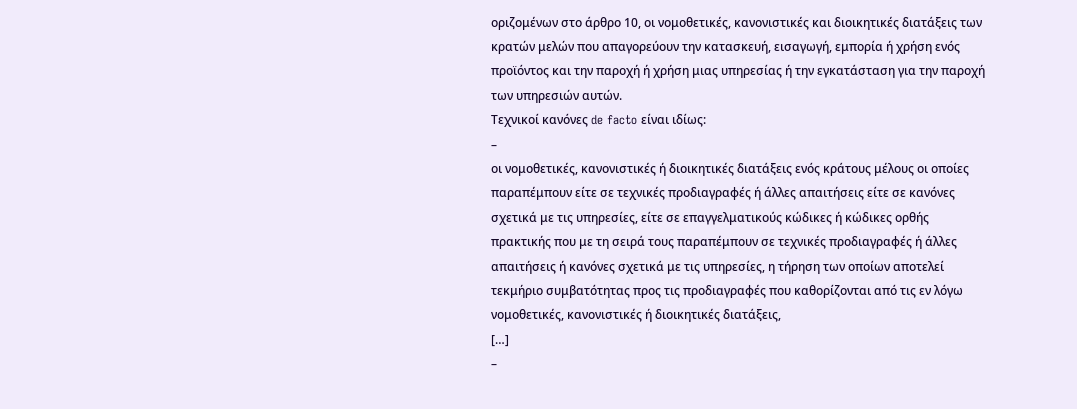οριζομένων στο άρθρο 10, οι νομοθετικές, κανονιστικές και διοικητικές διατάξεις των κρατών μελών που απαγορεύουν την κατασκευή, εισαγωγή, εμπορία ή χρήση ενός προϊόντος και την παροχή ή χρήση μιας υπηρεσίας ή την εγκατάσταση για την παροχή των υπηρεσιών αυτών.
Τεχνικοί κανόνες de facto είναι ιδίως:
–
οι νομοθετικές, κανονιστικές ή διοικητικές διατάξεις ενός κράτους μέλους οι οποίες παραπέμπουν είτε σε τεχνικές προδιαγραφές ή άλλες απαιτήσεις είτε σε κανόνες σχετικά με τις υπηρεσίες, είτε σε επαγγελματικούς κώδικες ή κώδικες ορθής πρακτικής που με τη σειρά τους παραπέμπουν σε τεχνικές προδιαγραφές ή άλλες απαιτήσεις ή κανόνες σχετικά με τις υπηρεσίες, η τήρηση των οποίων αποτελεί τεκμήριο συμβατότητας προς τις προδιαγραφές που καθορίζονται από τις εν λόγω νομοθετικές, κανονιστικές ή διοικητικές διατάξεις,
[…]
–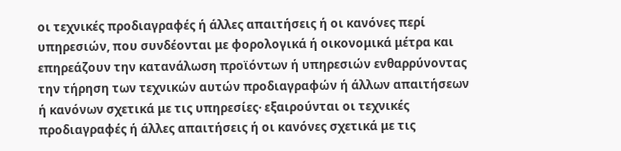οι τεχνικές προδιαγραφές ή άλλες απαιτήσεις ή οι κανόνες περί υπηρεσιών, που συνδέονται με φορολογικά ή οικονομικά μέτρα και επηρεάζουν την κατανάλωση προϊόντων ή υπηρεσιών ενθαρρύνοντας την τήρηση των τεχνικών αυτών προδιαγραφών ή άλλων απαιτήσεων ή κανόνων σχετικά με τις υπηρεσίες· εξαιρούνται οι τεχνικές προδιαγραφές ή άλλες απαιτήσεις ή οι κανόνες σχετικά με τις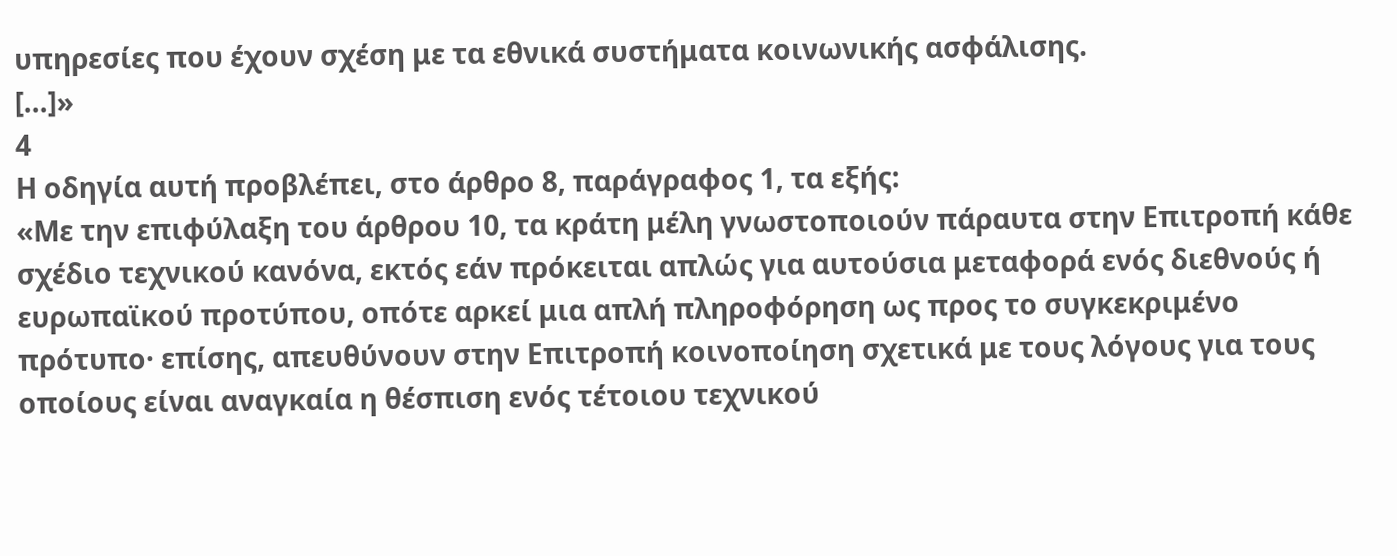υπηρεσίες που έχουν σχέση με τα εθνικά συστήματα κοινωνικής ασφάλισης.
[…]»
4
Η οδηγία αυτή προβλέπει, στο άρθρο 8, παράγραφος 1, τα εξής:
«Με την επιφύλαξη του άρθρου 10, τα κράτη μέλη γνωστοποιούν πάραυτα στην Επιτροπή κάθε σχέδιο τεχνικού κανόνα, εκτός εάν πρόκειται απλώς για αυτούσια μεταφορά ενός διεθνούς ή ευρωπαϊκού προτύπου, οπότε αρκεί μια απλή πληροφόρηση ως προς το συγκεκριμένο πρότυπο· επίσης, απευθύνουν στην Επιτροπή κοινοποίηση σχετικά με τους λόγους για τους οποίους είναι αναγκαία η θέσπιση ενός τέτοιου τεχνικού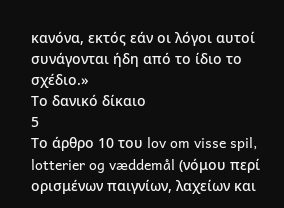κανόνα, εκτός εάν οι λόγοι αυτοί συνάγονται ήδη από το ίδιο το σχέδιο.»
Το δανικό δίκαιο
5
Το άρθρο 10 του lov om visse spil, lotterier og væddemål (νόμου περί ορισμένων παιγνίων, λαχείων και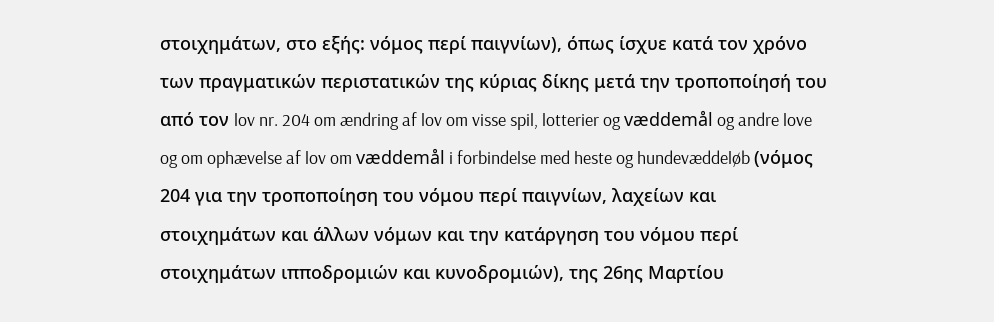στοιχημάτων, στο εξής: νόμος περί παιγνίων), όπως ίσχυε κατά τον χρόνο των πραγματικών περιστατικών της κύριας δίκης μετά την τροποποίησή του από τον lov nr. 204 om ændring af lov om visse spil, lotterier og væddemål og andre love og om ophævelse af lov om væddemål i forbindelse med heste og hundevæddeløb (νόμος 204 για την τροποποίηση του νόμου περί παιγνίων, λαχείων και στοιχημάτων και άλλων νόμων και την κατάργηση του νόμου περί στοιχημάτων ιπποδρομιών και κυνοδρομιών), της 26ης Μαρτίου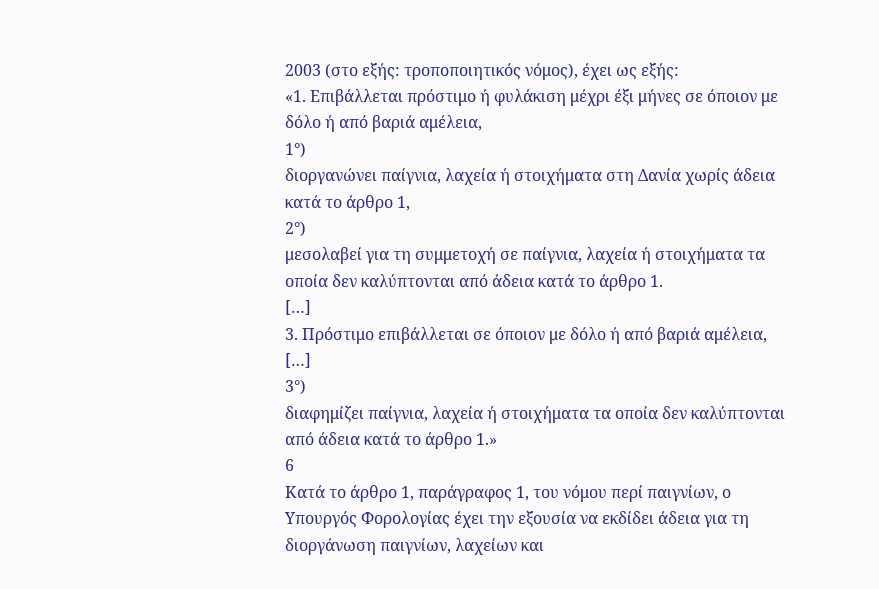2003 (στο εξής: τροποποιητικός νόμος), έχει ως εξής:
«1. Επιβάλλεται πρόστιμο ή φυλάκιση μέχρι έξι μήνες σε όποιον με δόλο ή από βαριά αμέλεια,
1°)
διοργανώνει παίγνια, λαχεία ή στοιχήματα στη Δανία χωρίς άδεια κατά το άρθρο 1,
2°)
μεσολαβεί για τη συμμετοχή σε παίγνια, λαχεία ή στοιχήματα τα οποία δεν καλύπτονται από άδεια κατά το άρθρο 1.
[…]
3. Πρόστιμο επιβάλλεται σε όποιον με δόλο ή από βαριά αμέλεια,
[…]
3°)
διαφημίζει παίγνια, λαχεία ή στοιχήματα τα οποία δεν καλύπτονται από άδεια κατά το άρθρο 1.»
6
Κατά το άρθρο 1, παράγραφος 1, του νόμου περί παιγνίων, ο Υπουργός Φορολογίας έχει την εξουσία να εκδίδει άδεια για τη διοργάνωση παιγνίων, λαχείων και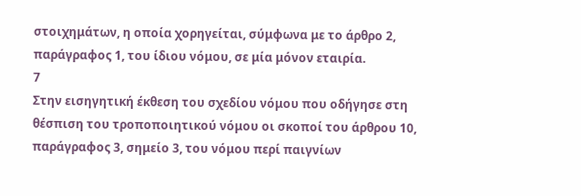στοιχημάτων, η οποία χορηγείται, σύμφωνα με το άρθρο 2, παράγραφος 1, του ίδιου νόμου, σε μία μόνον εταιρία.
7
Στην εισηγητική έκθεση του σχεδίου νόμου που οδήγησε στη θέσπιση του τροποποιητικού νόμου οι σκοποί του άρθρου 10, παράγραφος 3, σημείο 3, του νόμου περί παιγνίων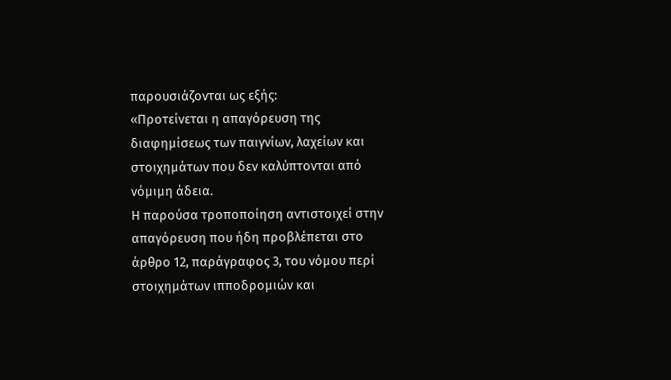παρουσιάζονται ως εξής:
«Προτείνεται η απαγόρευση της διαφημίσεως των παιγνίων, λαχείων και στοιχημάτων που δεν καλύπτονται από νόμιμη άδεια.
Η παρούσα τροποποίηση αντιστοιχεί στην απαγόρευση που ήδη προβλέπεται στο άρθρο 12, παράγραφος 3, του νόμου περί στοιχημάτων ιπποδρομιών και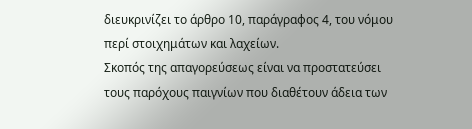διευκρινίζει το άρθρο 10, παράγραφος 4, του νόμου περί στοιχημάτων και λαχείων.
Σκοπός της απαγορεύσεως είναι να προστατεύσει τους παρόχους παιγνίων που διαθέτουν άδεια των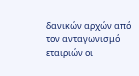δανικών αρχών από τον ανταγωνισμό εταιριών οι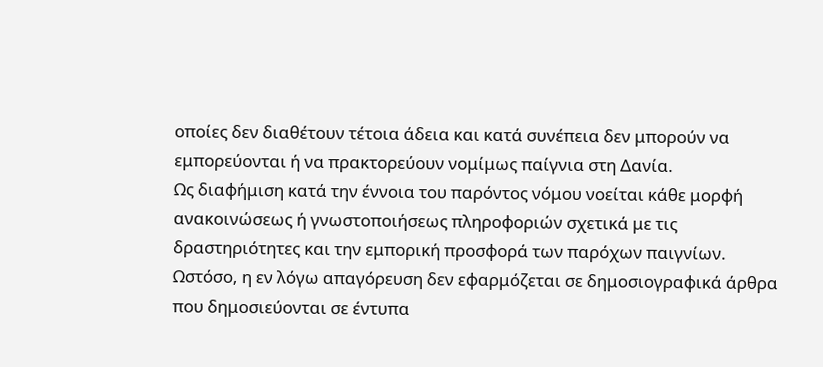οποίες δεν διαθέτουν τέτοια άδεια και κατά συνέπεια δεν μπορούν να εμπορεύονται ή να πρακτορεύουν νομίμως παίγνια στη Δανία.
Ως διαφήμιση κατά την έννοια του παρόντος νόμου νοείται κάθε μορφή ανακοινώσεως ή γνωστοποιήσεως πληροφοριών σχετικά με τις δραστηριότητες και την εμπορική προσφορά των παρόχων παιγνίων.
Ωστόσο, η εν λόγω απαγόρευση δεν εφαρμόζεται σε δημοσιογραφικά άρθρα που δημοσιεύονται σε έντυπα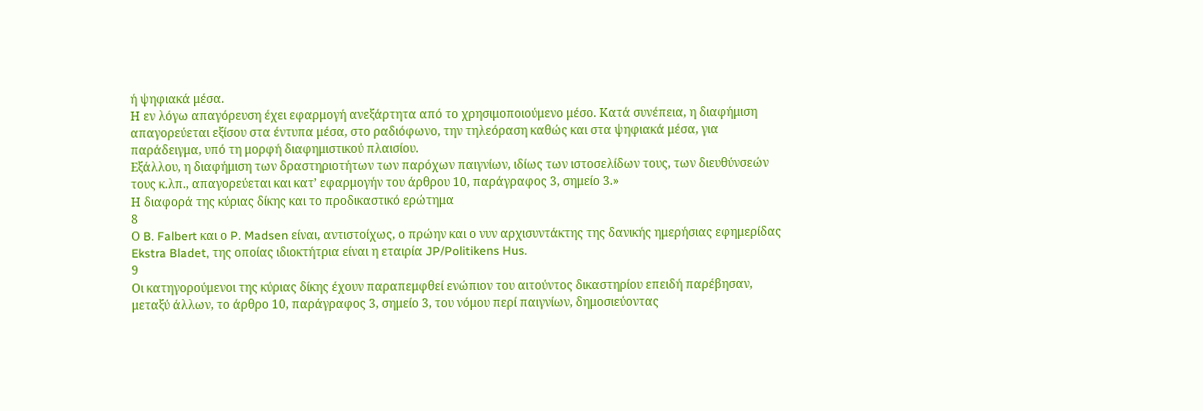ή ψηφιακά μέσα.
Η εν λόγω απαγόρευση έχει εφαρμογή ανεξάρτητα από το χρησιμοποιούμενο μέσο. Κατά συνέπεια, η διαφήμιση απαγορεύεται εξίσου στα έντυπα μέσα, στο ραδιόφωνο, την τηλεόραση καθώς και στα ψηφιακά μέσα, για παράδειγμα, υπό τη μορφή διαφημιστικού πλαισίου.
Εξάλλου, η διαφήμιση των δραστηριοτήτων των παρόχων παιγνίων, ιδίως των ιστοσελίδων τους, των διευθύνσεών τους κ.λπ., απαγορεύεται και κατ’ εφαρμογήν του άρθρου 10, παράγραφος 3, σημείο 3.»
Η διαφορά της κύριας δίκης και το προδικαστικό ερώτημα
8
Ο B. Falbert και ο P. Madsen είναι, αντιστοίχως, ο πρώην και ο νυν αρχισυντάκτης της δανικής ημερήσιας εφημερίδας Ekstra Bladet, της οποίας ιδιοκτήτρια είναι η εταιρία JP/Politikens Hus.
9
Οι κατηγορούμενοι της κύριας δίκης έχουν παραπεμφθεί ενώπιον του αιτούντος δικαστηρίου επειδή παρέβησαν, μεταξύ άλλων, το άρθρο 10, παράγραφος 3, σημείο 3, του νόμου περί παιγνίων, δημοσιεύοντας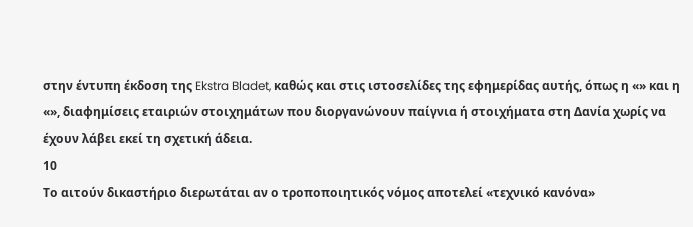στην έντυπη έκδοση της Ekstra Bladet, καθώς και στις ιστοσελίδες της εφημερίδας αυτής, όπως η «» και η «», διαφημίσεις εταιριών στοιχημάτων που διοργανώνουν παίγνια ή στοιχήματα στη Δανία χωρίς να έχουν λάβει εκεί τη σχετική άδεια.
10
Το αιτούν δικαστήριο διερωτάται αν ο τροποποιητικός νόμος αποτελεί «τεχνικό κανόνα»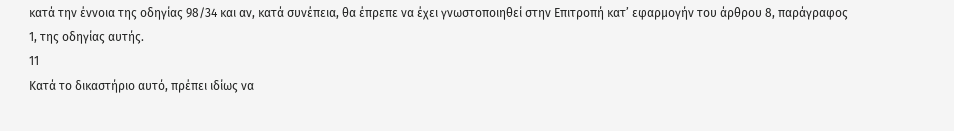κατά την έννοια της οδηγίας 98/34 και αν, κατά συνέπεια, θα έπρεπε να έχει γνωστοποιηθεί στην Επιτροπή κατ’ εφαρμογήν του άρθρου 8, παράγραφος 1, της οδηγίας αυτής.
11
Κατά το δικαστήριο αυτό, πρέπει ιδίως να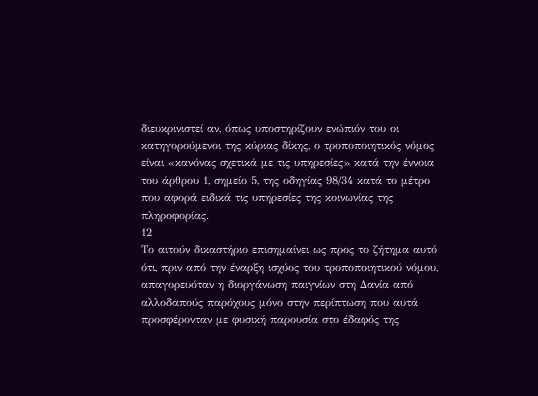διευκρινιστεί αν, όπως υποστηρίζουν ενώπιόν του οι κατηγορούμενοι της κύριας δίκης, ο τροποποιητικός νόμος είναι «κανόνας σχετικά με τις υπηρεσίες» κατά την έννοια του άρθρου 1, σημείο 5, της οδηγίας 98/34 κατά το μέτρο που αφορά ειδικά τις υπηρεσίες της κοινωνίας της πληροφορίας.
12
Το αιτούν δικαστήριο επισημαίνει ως προς το ζήτημα αυτό ότι, πριν από την έναρξη ισχύος του τροποποιητικού νόμου, απαγορευόταν η διοργάνωση παιγνίων στη Δανία από αλλοδαπούς παρόχους μόνο στην περίπτωση που αυτά προσφέρονταν με φυσική παρουσία στο έδαφός της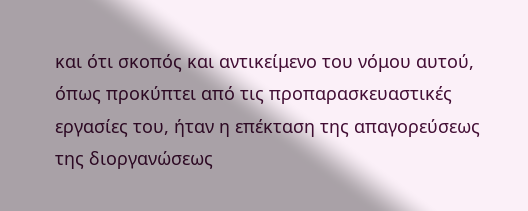και ότι σκοπός και αντικείμενο του νόμου αυτού, όπως προκύπτει από τις προπαρασκευαστικές εργασίες του, ήταν η επέκταση της απαγορεύσεως της διοργανώσεως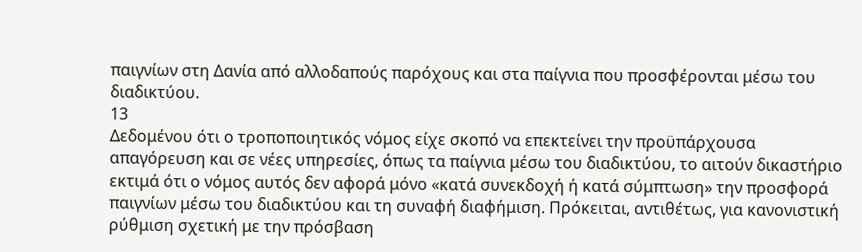παιγνίων στη Δανία από αλλοδαπούς παρόχους και στα παίγνια που προσφέρονται μέσω του διαδικτύου.
13
Δεδομένου ότι ο τροποποιητικός νόμος είχε σκοπό να επεκτείνει την προϋπάρχουσα απαγόρευση και σε νέες υπηρεσίες, όπως τα παίγνια μέσω του διαδικτύου, το αιτούν δικαστήριο εκτιμά ότι ο νόμος αυτός δεν αφορά μόνο «κατά συνεκδοχή ή κατά σύμπτωση» την προσφορά παιγνίων μέσω του διαδικτύου και τη συναφή διαφήμιση. Πρόκειται, αντιθέτως, για κανονιστική ρύθμιση σχετική με την πρόσβαση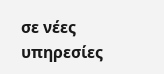σε νέες υπηρεσίες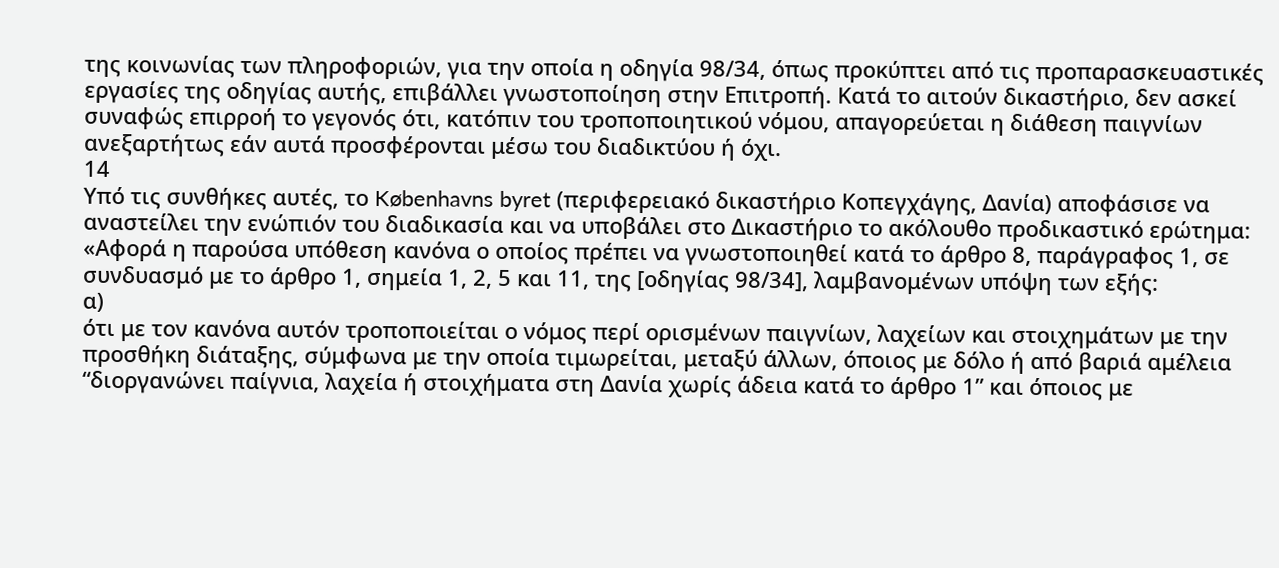της κοινωνίας των πληροφοριών, για την οποία η οδηγία 98/34, όπως προκύπτει από τις προπαρασκευαστικές εργασίες της οδηγίας αυτής, επιβάλλει γνωστοποίηση στην Επιτροπή. Κατά το αιτούν δικαστήριο, δεν ασκεί συναφώς επιρροή το γεγονός ότι, κατόπιν του τροποποιητικού νόμου, απαγορεύεται η διάθεση παιγνίων ανεξαρτήτως εάν αυτά προσφέρονται μέσω του διαδικτύου ή όχι.
14
Υπό τις συνθήκες αυτές, το Københavns byret (περιφερειακό δικαστήριο Κοπεγχάγης, Δανία) αποφάσισε να αναστείλει την ενώπιόν του διαδικασία και να υποβάλει στο Δικαστήριο το ακόλουθο προδικαστικό ερώτημα:
«Αφορά η παρούσα υπόθεση κανόνα ο οποίος πρέπει να γνωστοποιηθεί κατά το άρθρο 8, παράγραφος 1, σε συνδυασμό με το άρθρο 1, σημεία 1, 2, 5 και 11, της [οδηγίας 98/34], λαμβανομένων υπόψη των εξής:
α)
ότι με τον κανόνα αυτόν τροποποιείται ο νόμος περί ορισμένων παιγνίων, λαχείων και στοιχημάτων με την προσθήκη διάταξης, σύμφωνα με την οποία τιμωρείται, μεταξύ άλλων, όποιος με δόλο ή από βαριά αμέλεια “διοργανώνει παίγνια, λαχεία ή στοιχήματα στη Δανία χωρίς άδεια κατά το άρθρο 1” και όποιος με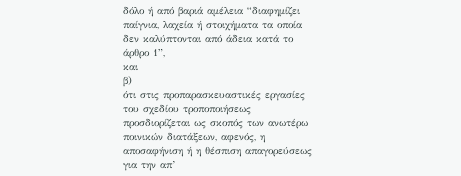δόλο ή από βαριά αμέλεια “διαφημίζει παίγνια, λαχεία ή στοιχήματα τα οποία δεν καλύπτονται από άδεια κατά το άρθρο 1”,
και
β)
ότι στις προπαρασκευαστικές εργασίες του σχεδίου τροποποιήσεως προσδιορίζεται ως σκοπός των ανωτέρω ποινικών διατάξεων, αφενός, η αποσαφήνιση ή η θέσπιση απαγορεύσεως για την απ’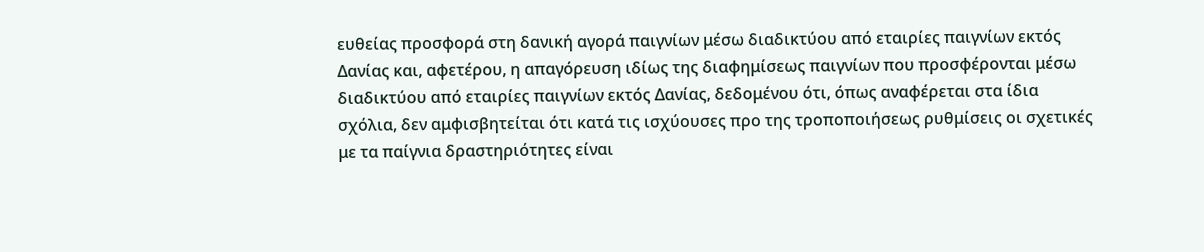ευθείας προσφορά στη δανική αγορά παιγνίων μέσω διαδικτύου από εταιρίες παιγνίων εκτός Δανίας και, αφετέρου, η απαγόρευση ιδίως της διαφημίσεως παιγνίων που προσφέρονται μέσω διαδικτύου από εταιρίες παιγνίων εκτός Δανίας, δεδομένου ότι, όπως αναφέρεται στα ίδια σχόλια, δεν αμφισβητείται ότι κατά τις ισχύουσες προ της τροποποιήσεως ρυθμίσεις οι σχετικές με τα παίγνια δραστηριότητες είναι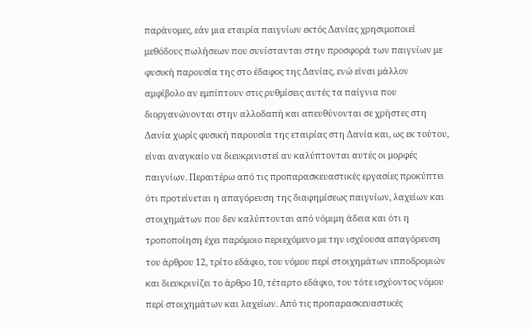παράνομες, εάν μια εταιρία παιγνίων εκτός Δανίας χρησιμοποιεί μεθόδους πωλήσεων που συνίστανται στην προσφορά των παιγνίων με φυσική παρουσία της στο έδαφος της Δανίας, ενώ είναι μάλλον αμφίβολο αν εμπίπτουν στις ρυθμίσεις αυτές τα παίγνια που διοργανώνονται στην αλλοδαπή και απευθύνονται σε χρήστες στη Δανία χωρίς φυσική παρουσία της εταιρίας στη Δανία και, ως εκ τούτου, είναι αναγκαίο να διευκρινιστεί αν καλύπτονται αυτές οι μορφές παιγνίων. Περαιτέρω από τις προπαρασκευαστικές εργασίες προκύπτει ότι προτείνεται η απαγόρευση της διαφημίσεως παιγνίων, λαχείων και στοιχημάτων που δεν καλύπτονται από νόμιμη άδεια και ότι η τροποποίηση έχει παρόμοιο περιεχόμενο με την ισχύουσα απαγόρευση του άρθρου 12, τρίτο εδάφιο, του νόμου περί στοιχημάτων ιπποδρομιών και διευκρινίζει το άρθρο 10, τέταρτο εδάφιο, του τότε ισχύοντος νόμου περί στοιχημάτων και λαχείων. Από τις προπαρασκευαστικές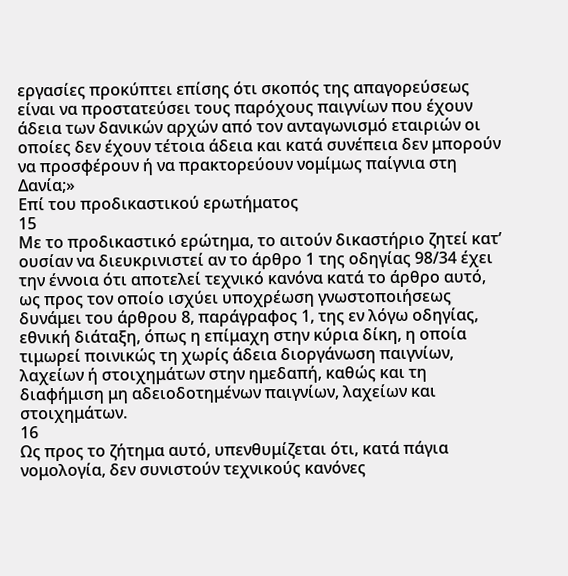εργασίες προκύπτει επίσης ότι σκοπός της απαγορεύσεως είναι να προστατεύσει τους παρόχους παιγνίων που έχουν άδεια των δανικών αρχών από τον ανταγωνισμό εταιριών οι οποίες δεν έχουν τέτοια άδεια και κατά συνέπεια δεν μπορούν να προσφέρουν ή να πρακτορεύουν νομίμως παίγνια στη Δανία;»
Επί του προδικαστικού ερωτήματος
15
Με το προδικαστικό ερώτημα, το αιτούν δικαστήριο ζητεί κατ’ ουσίαν να διευκρινιστεί αν το άρθρο 1 της οδηγίας 98/34 έχει την έννοια ότι αποτελεί τεχνικό κανόνα κατά το άρθρο αυτό, ως προς τον οποίο ισχύει υποχρέωση γνωστοποιήσεως δυνάμει του άρθρου 8, παράγραφος 1, της εν λόγω οδηγίας, εθνική διάταξη, όπως η επίμαχη στην κύρια δίκη, η οποία τιμωρεί ποινικώς τη χωρίς άδεια διοργάνωση παιγνίων, λαχείων ή στοιχημάτων στην ημεδαπή, καθώς και τη διαφήμιση μη αδειοδοτημένων παιγνίων, λαχείων και στοιχημάτων.
16
Ως προς το ζήτημα αυτό, υπενθυμίζεται ότι, κατά πάγια νομολογία, δεν συνιστούν τεχνικούς κανόνες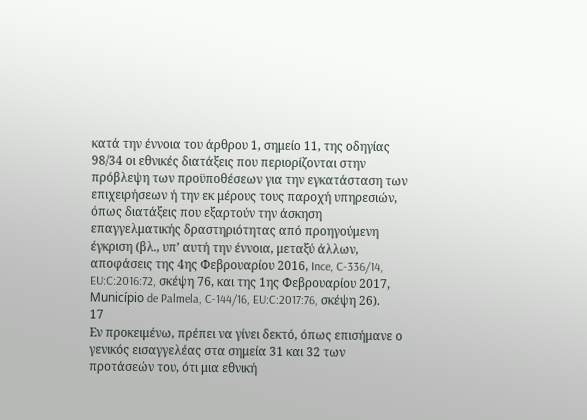κατά την έννοια του άρθρου 1, σημείο 11, της οδηγίας 98/34 οι εθνικές διατάξεις που περιορίζονται στην πρόβλεψη των προϋποθέσεων για την εγκατάσταση των επιχειρήσεων ή την εκ μέρους τους παροχή υπηρεσιών, όπως διατάξεις που εξαρτούν την άσκηση επαγγελματικής δραστηριότητας από προηγούμενη έγκριση (βλ., υπ’ αυτή την έννοια, μεταξύ άλλων, αποφάσεις της 4ης Φεβρουαρίου 2016, Ince, C‑336/14, EU:C:2016:72, σκέψη 76, και της 1ης Φεβρουαρίου 2017, Município de Palmela, C‑144/16, EU:C:2017:76, σκέψη 26).
17
Εν προκειμένω, πρέπει να γίνει δεκτό, όπως επισήμανε ο γενικός εισαγγελέας στα σημεία 31 και 32 των προτάσεών του, ότι μια εθνική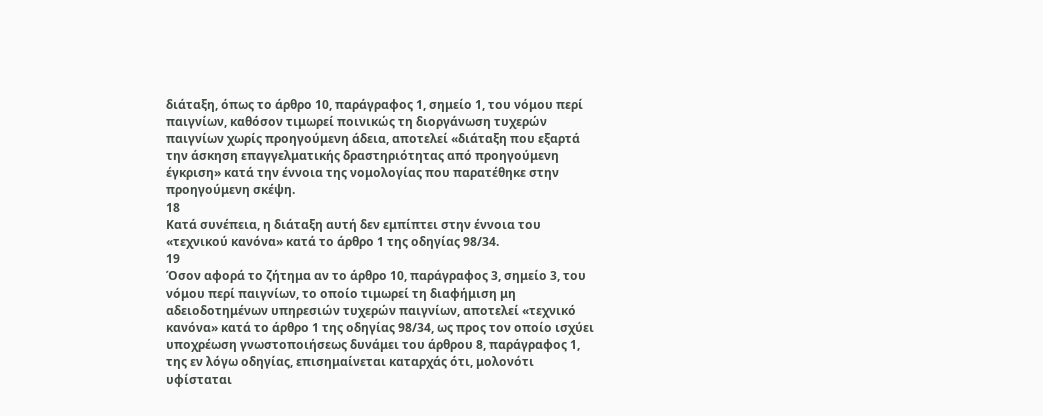διάταξη, όπως το άρθρο 10, παράγραφος 1, σημείο 1, του νόμου περί παιγνίων, καθόσον τιμωρεί ποινικώς τη διοργάνωση τυχερών παιγνίων χωρίς προηγούμενη άδεια, αποτελεί «διάταξη που εξαρτά την άσκηση επαγγελματικής δραστηριότητας από προηγούμενη έγκριση» κατά την έννοια της νομολογίας που παρατέθηκε στην προηγούμενη σκέψη.
18
Κατά συνέπεια, η διάταξη αυτή δεν εμπίπτει στην έννοια του «τεχνικού κανόνα» κατά το άρθρο 1 της οδηγίας 98/34.
19
Όσον αφορά το ζήτημα αν το άρθρο 10, παράγραφος 3, σημείο 3, του νόμου περί παιγνίων, το οποίο τιμωρεί τη διαφήμιση μη αδειοδοτημένων υπηρεσιών τυχερών παιγνίων, αποτελεί «τεχνικό κανόνα» κατά το άρθρο 1 της οδηγίας 98/34, ως προς τον οποίο ισχύει υποχρέωση γνωστοποιήσεως δυνάμει του άρθρου 8, παράγραφος 1, της εν λόγω οδηγίας, επισημαίνεται καταρχάς ότι, μολονότι υφίσταται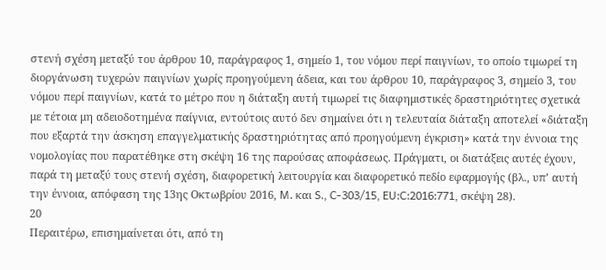στενή σχέση μεταξύ του άρθρου 10, παράγραφος 1, σημείο 1, του νόμου περί παιγνίων, το οποίο τιμωρεί τη διοργάνωση τυχερών παιγνίων χωρίς προηγούμενη άδεια, και του άρθρου 10, παράγραφος 3, σημείο 3, του νόμου περί παιγνίων, κατά το μέτρο που η διάταξη αυτή τιμωρεί τις διαφημιστικές δραστηριότητες σχετικά με τέτοια μη αδειοδοτημένα παίγνια, εντούτοις αυτό δεν σημαίνει ότι η τελευταία διάταξη αποτελεί «διάταξη που εξαρτά την άσκηση επαγγελματικής δραστηριότητας από προηγούμενη έγκριση» κατά την έννοια της νομολογίας που παρατέθηκε στη σκέψη 16 της παρούσας αποφάσεως. Πράγματι, οι διατάξεις αυτές έχουν, παρά τη μεταξύ τους στενή σχέση, διαφορετική λειτουργία και διαφορετικό πεδίο εφαρμογής (βλ., υπ’ αυτή την έννοια, απόφαση της 13ης Οκτωβρίου 2016, M. και S., C‑303/15, EU:C:2016:771, σκέψη 28).
20
Περαιτέρω, επισημαίνεται ότι, από τη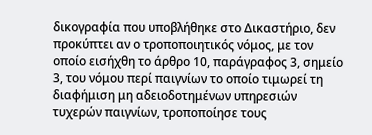δικογραφία που υποβλήθηκε στο Δικαστήριο, δεν προκύπτει αν ο τροποποιητικός νόμος, με τον οποίο εισήχθη το άρθρο 10, παράγραφος 3, σημείο 3, του νόμου περί παιγνίων το οποίο τιμωρεί τη διαφήμιση μη αδειοδοτημένων υπηρεσιών τυχερών παιγνίων, τροποποίησε τους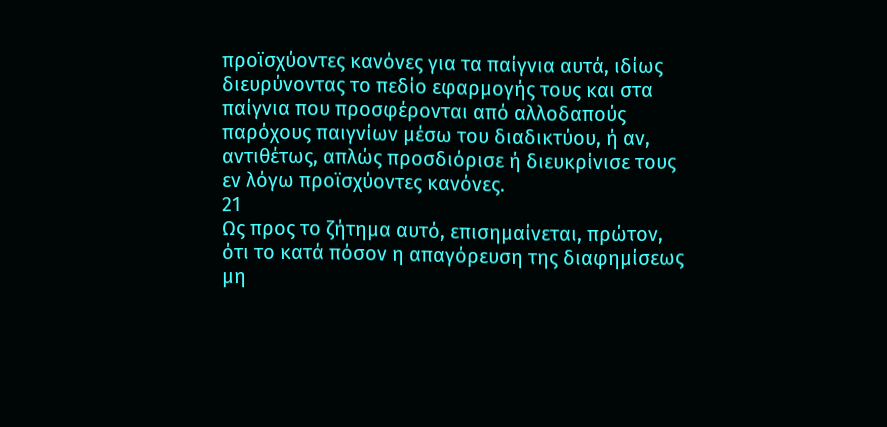προϊσχύοντες κανόνες για τα παίγνια αυτά, ιδίως διευρύνοντας το πεδίο εφαρμογής τους και στα παίγνια που προσφέρονται από αλλοδαπούς παρόχους παιγνίων μέσω του διαδικτύου, ή αν, αντιθέτως, απλώς προσδιόρισε ή διευκρίνισε τους εν λόγω προϊσχύοντες κανόνες.
21
Ως προς το ζήτημα αυτό, επισημαίνεται, πρώτον, ότι το κατά πόσον η απαγόρευση της διαφημίσεως μη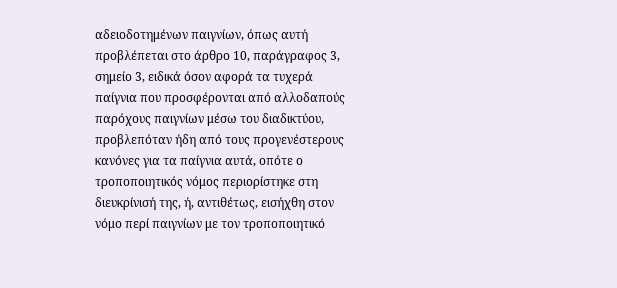αδειοδοτημένων παιγνίων, όπως αυτή προβλέπεται στο άρθρο 10, παράγραφος 3, σημείο 3, ειδικά όσον αφορά τα τυχερά παίγνια που προσφέρονται από αλλοδαπούς παρόχους παιγνίων μέσω του διαδικτύου, προβλεπόταν ήδη από τους προγενέστερους κανόνες για τα παίγνια αυτά, οπότε ο τροποποιητικός νόμος περιορίστηκε στη διευκρίνισή της, ή, αντιθέτως, εισήχθη στον νόμο περί παιγνίων με τον τροποποιητικό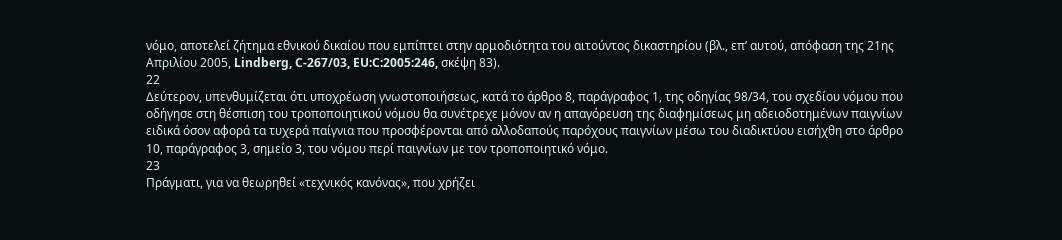νόμο, αποτελεί ζήτημα εθνικού δικαίου που εμπίπτει στην αρμοδιότητα του αιτούντος δικαστηρίου (βλ., επ’ αυτού, απόφαση της 21ης Απριλίου 2005, Lindberg, C‑267/03, EU:C:2005:246, σκέψη 83).
22
Δεύτερον, υπενθυμίζεται ότι υποχρέωση γνωστοποιήσεως, κατά το άρθρο 8, παράγραφος 1, της οδηγίας 98/34, του σχεδίου νόμου που οδήγησε στη θέσπιση του τροποποιητικού νόμου θα συνέτρεχε μόνον αν η απαγόρευση της διαφημίσεως μη αδειοδοτημένων παιγνίων ειδικά όσον αφορά τα τυχερά παίγνια που προσφέρονται από αλλοδαπούς παρόχους παιγνίων μέσω του διαδικτύου εισήχθη στο άρθρο 10, παράγραφος 3, σημείο 3, του νόμου περί παιγνίων με τον τροποποιητικό νόμο.
23
Πράγματι, για να θεωρηθεί «τεχνικός κανόνας», που χρήζει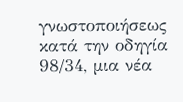γνωστοποιήσεως κατά την οδηγία 98/34, μια νέα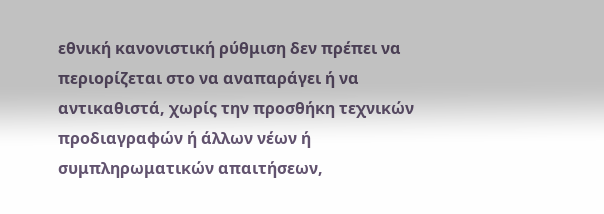εθνική κανονιστική ρύθμιση δεν πρέπει να περιορίζεται στο να αναπαράγει ή να αντικαθιστά, χωρίς την προσθήκη τεχνικών προδιαγραφών ή άλλων νέων ή συμπληρωματικών απαιτήσεων,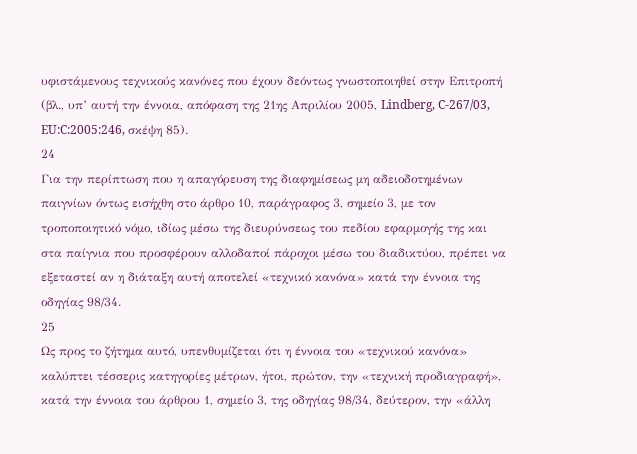υφιστάμενους τεχνικούς κανόνες που έχουν δεόντως γνωστοποιηθεί στην Επιτροπή (βλ., υπ’ αυτή την έννοια, απόφαση της 21ης Απριλίου 2005, Lindberg, C‑267/03, EU:C:2005:246, σκέψη 85).
24
Για την περίπτωση που η απαγόρευση της διαφημίσεως μη αδειοδοτημένων παιγνίων όντως εισήχθη στο άρθρο 10, παράγραφος 3, σημείο 3, με τον τροποποιητικό νόμο, ιδίως μέσω της διευρύνσεως του πεδίου εφαρμογής της και στα παίγνια που προσφέρουν αλλοδαποί πάροχοι μέσω του διαδικτύου, πρέπει να εξεταστεί αν η διάταξη αυτή αποτελεί «τεχνικό κανόνα» κατά την έννοια της οδηγίας 98/34.
25
Ως προς το ζήτημα αυτό, υπενθυμίζεται ότι η έννοια του «τεχνικού κανόνα» καλύπτει τέσσερις κατηγορίες μέτρων, ήτοι, πρώτον, την «τεχνική προδιαγραφή», κατά την έννοια του άρθρου 1, σημείο 3, της οδηγίας 98/34, δεύτερον, την «άλλη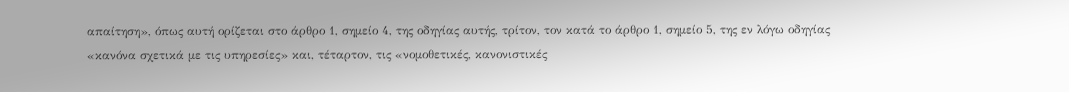απαίτηση», όπως αυτή ορίζεται στο άρθρο 1, σημείο 4, της οδηγίας αυτής, τρίτον, τον κατά το άρθρο 1, σημείο 5, της εν λόγω οδηγίας «κανόνα σχετικά με τις υπηρεσίες» και, τέταρτον, τις «νομοθετικές, κανονιστικές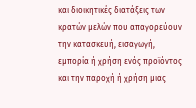και διοικητικές διατάξεις των κρατών μελών που απαγορεύουν την κατασκευή, εισαγωγή, εμπορία ή χρήση ενός προϊόντος και την παροχή ή χρήση μιας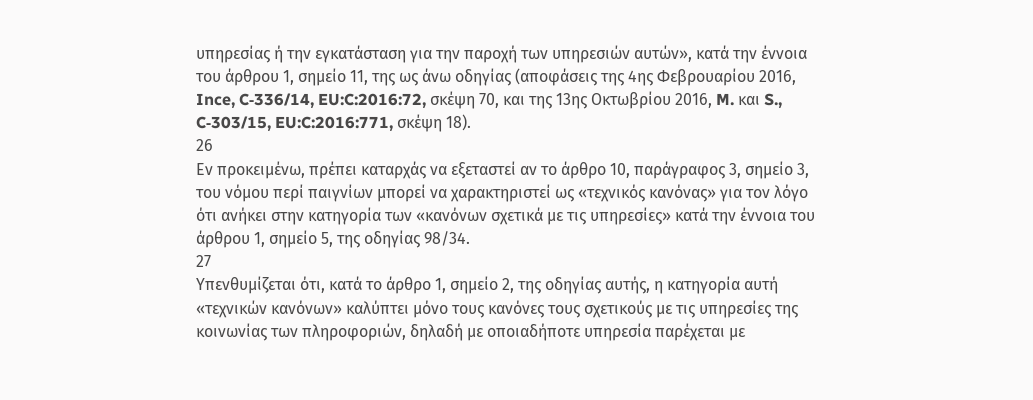υπηρεσίας ή την εγκατάσταση για την παροχή των υπηρεσιών αυτών», κατά την έννοια του άρθρου 1, σημείο 11, της ως άνω οδηγίας (αποφάσεις της 4ης Φεβρουαρίου 2016, Ince, C‑336/14, EU:C:2016:72, σκέψη 70, και της 13ης Οκτωβρίου 2016, M. και S., C‑303/15, EU:C:2016:771, σκέψη 18).
26
Εν προκειμένω, πρέπει καταρχάς να εξεταστεί αν το άρθρο 10, παράγραφος 3, σημείο 3, του νόμου περί παιγνίων μπορεί να χαρακτηριστεί ως «τεχνικός κανόνας» για τον λόγο ότι ανήκει στην κατηγορία των «κανόνων σχετικά με τις υπηρεσίες» κατά την έννοια του άρθρου 1, σημείο 5, της οδηγίας 98/34.
27
Υπενθυμίζεται ότι, κατά το άρθρο 1, σημείο 2, της οδηγίας αυτής, η κατηγορία αυτή «τεχνικών κανόνων» καλύπτει μόνο τους κανόνες τους σχετικούς με τις υπηρεσίες της κοινωνίας των πληροφοριών, δηλαδή με οποιαδήποτε υπηρεσία παρέχεται με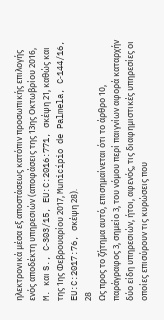ηλεκτρονικά μέσα εξ αποστάσεως κατόπιν προσωπικής επιλογής ενός αποδέκτη υπηρεσιών (αποφάσεις της 13ης Οκτωβρίου 2016, M. και S., C‑303/15, EU:C:2016:771, σκέψη 21, καθώς και της 1ης Φεβρουαρίου 2017, Município de Palmela, C‑144/16, EU:C:2017:76, σκέψη 28).
28
Ως προς το ζήτημα αυτό, επισημαίνεται ότι το άρθρο 10, παράγραφος 3, σημείο 3, του νόμου περί παιγνίων αφορά καταρχήν δύο είδη υπηρεσιών, ήτοι, αφενός, τις διαφημιστικές υπηρεσίες οι οποίες επισύρουν τις κυρώσεις που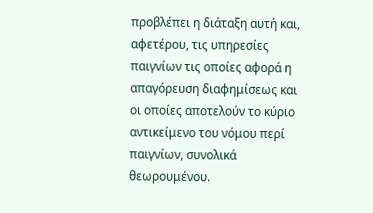προβλέπει η διάταξη αυτή και, αφετέρου, τις υπηρεσίες παιγνίων τις οποίες αφορά η απαγόρευση διαφημίσεως και οι οποίες αποτελούν το κύριο αντικείμενο του νόμου περί παιγνίων, συνολικά θεωρουμένου.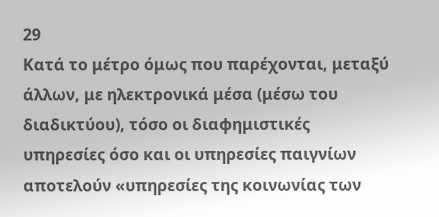29
Κατά το μέτρο όμως που παρέχονται, μεταξύ άλλων, με ηλεκτρονικά μέσα (μέσω του διαδικτύου), τόσο οι διαφημιστικές υπηρεσίες όσο και οι υπηρεσίες παιγνίων αποτελούν «υπηρεσίες της κοινωνίας των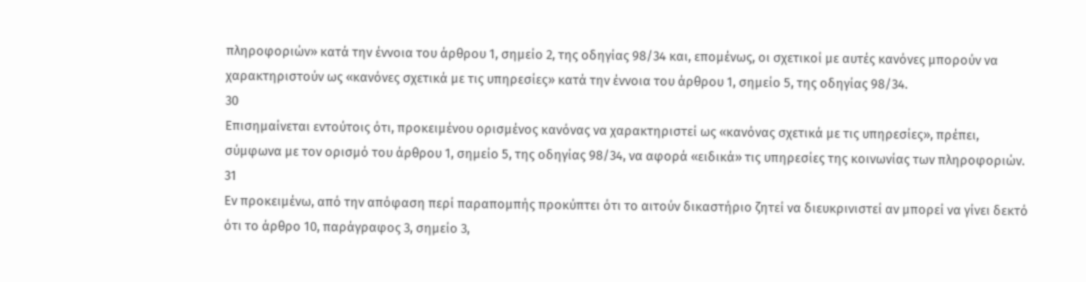πληροφοριών» κατά την έννοια του άρθρου 1, σημείο 2, της οδηγίας 98/34 και, επομένως, οι σχετικοί με αυτές κανόνες μπορούν να χαρακτηριστούν ως «κανόνες σχετικά με τις υπηρεσίες» κατά την έννοια του άρθρου 1, σημείο 5, της οδηγίας 98/34.
30
Επισημαίνεται εντούτοις ότι, προκειμένου ορισμένος κανόνας να χαρακτηριστεί ως «κανόνας σχετικά με τις υπηρεσίες», πρέπει, σύμφωνα με τον ορισμό του άρθρου 1, σημείο 5, της οδηγίας 98/34, να αφορά «ειδικά» τις υπηρεσίες της κοινωνίας των πληροφοριών.
31
Εν προκειμένω, από την απόφαση περί παραπομπής προκύπτει ότι το αιτούν δικαστήριο ζητεί να διευκρινιστεί αν μπορεί να γίνει δεκτό ότι το άρθρο 10, παράγραφος 3, σημείο 3,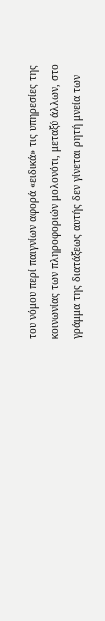του νόμου περί παιγνίων αφορά «ειδικά» τις υπηρεσίες της κοινωνίας των πληροφοριών μολονότι, μεταξύ άλλων, στο γράμμα της διατάξεως αυτής δεν γίνεται ρητή μνεία των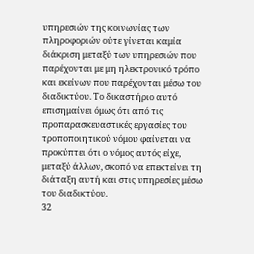υπηρεσιών της κοινωνίας των πληροφοριών ούτε γίνεται καμία διάκριση μεταξύ των υπηρεσιών που παρέχονται με μη ηλεκτρονικό τρόπο και εκείνων που παρέχονται μέσω του διαδικτύου. Το δικαστήριο αυτό επισημαίνει όμως ότι από τις προπαρασκευαστικές εργασίες του τροποποιητικού νόμου φαίνεται να προκύπτει ότι ο νόμος αυτός είχε, μεταξύ άλλων, σκοπό να επεκτείνει τη διάταξη αυτή και στις υπηρεσίες μέσω του διαδικτύου.
32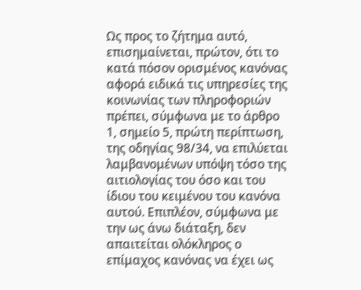Ως προς το ζήτημα αυτό, επισημαίνεται, πρώτον, ότι το κατά πόσον ορισμένος κανόνας αφορά ειδικά τις υπηρεσίες της κοινωνίας των πληροφοριών πρέπει, σύμφωνα με το άρθρο 1, σημείο 5, πρώτη περίπτωση, της οδηγίας 98/34, να επιλύεται λαμβανομένων υπόψη τόσο της αιτιολογίας του όσο και του ίδιου του κειμένου του κανόνα αυτού. Επιπλέον, σύμφωνα με την ως άνω διάταξη, δεν απαιτείται ολόκληρος ο επίμαχος κανόνας να έχει ως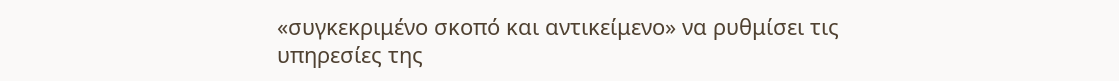«συγκεκριμένο σκοπό και αντικείμενο» να ρυθμίσει τις υπηρεσίες της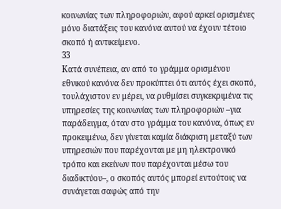κοινωνίας των πληροφοριών, αφού αρκεί ορισμένες μόνο διατάξεις του κανόνα αυτού να έχουν τέτοιο σκοπό ή αντικείμενο.
33
Κατά συνέπεια, αν από το γράμμα ορισμένου εθνικού κανόνα δεν προκύπτει ότι αυτός έχει σκοπό, τουλάχιστον εν μέρει, να ρυθμίσει συγκεκριμένα τις υπηρεσίες της κοινωνίας των πληροφοριών –για παράδειγμα, όταν στο γράμμα του κανόνα, όπως εν προκειμένω, δεν γίνεται καμία διάκριση μεταξύ των υπηρεσιών που παρέχονται με μη ηλεκτρονικό τρόπο και εκείνων που παρέχονται μέσω του διαδικτύου–, ο σκοπός αυτός μπορεί εντούτοις να συνάγεται σαφώς από την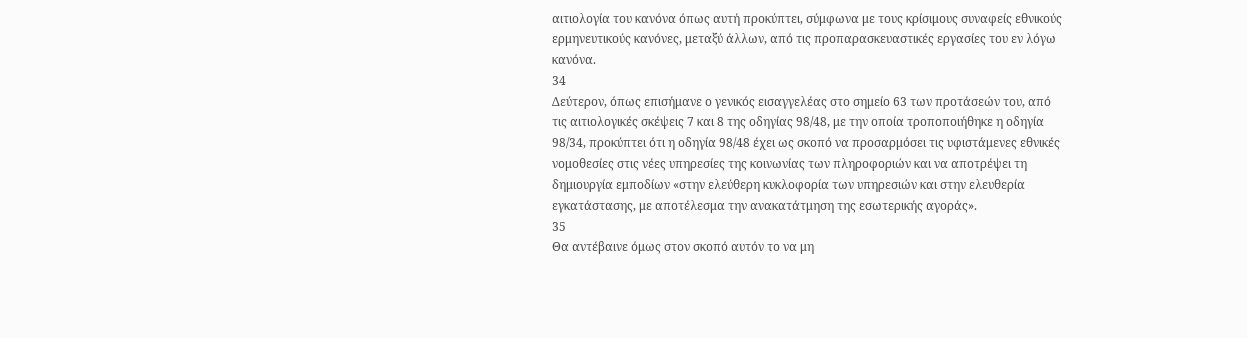αιτιολογία του κανόνα όπως αυτή προκύπτει, σύμφωνα με τους κρίσιμους συναφείς εθνικούς ερμηνευτικούς κανόνες, μεταξύ άλλων, από τις προπαρασκευαστικές εργασίες του εν λόγω κανόνα.
34
Δεύτερον, όπως επισήμανε ο γενικός εισαγγελέας στο σημείο 63 των προτάσεών του, από τις αιτιολογικές σκέψεις 7 και 8 της οδηγίας 98/48, με την οποία τροποποιήθηκε η οδηγία 98/34, προκύπτει ότι η οδηγία 98/48 έχει ως σκοπό να προσαρμόσει τις υφιστάμενες εθνικές νομοθεσίες στις νέες υπηρεσίες της κοινωνίας των πληροφοριών και να αποτρέψει τη δημιουργία εμποδίων «στην ελεύθερη κυκλοφορία των υπηρεσιών και στην ελευθερία εγκατάστασης, με αποτέλεσμα την ανακατάτμηση της εσωτερικής αγοράς».
35
Θα αντέβαινε όμως στον σκοπό αυτόν το να μη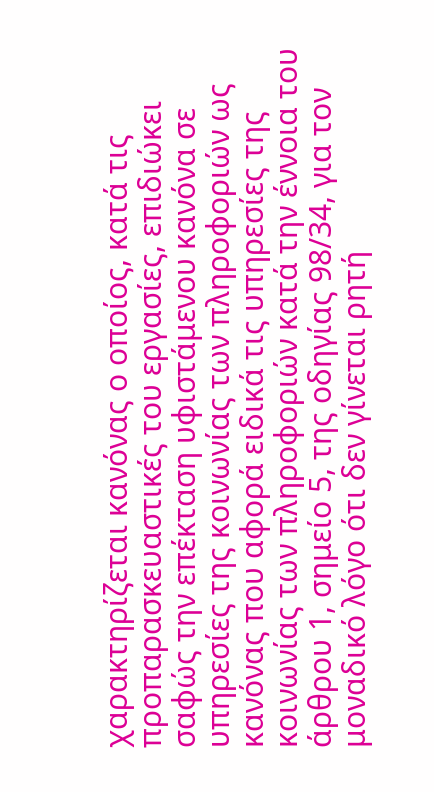χαρακτηρίζεται κανόνας ο οποίος, κατά τις προπαρασκευαστικές του εργασίες, επιδιώκει σαφώς την επέκταση υφιστάμενου κανόνα σε υπηρεσίες της κοινωνίας των πληροφοριών ως κανόνας που αφορά ειδικά τις υπηρεσίες της κοινωνίας των πληροφοριών κατά την έννοια του άρθρου 1, σημείο 5, της οδηγίας 98/34, για τον μοναδικό λόγο ότι δεν γίνεται ρητή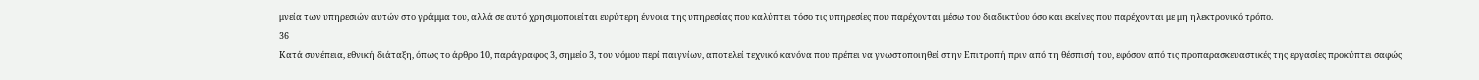μνεία των υπηρεσιών αυτών στο γράμμα του, αλλά σε αυτό χρησιμοποιείται ευρύτερη έννοια της υπηρεσίας που καλύπτει τόσο τις υπηρεσίες που παρέχονται μέσω του διαδικτύου όσο και εκείνες που παρέχονται με μη ηλεκτρονικό τρόπο.
36
Κατά συνέπεια, εθνική διάταξη, όπως το άρθρο 10, παράγραφος 3, σημείο 3, του νόμου περί παιγνίων, αποτελεί τεχνικό κανόνα που πρέπει να γνωστοποιηθεί στην Επιτροπή πριν από τη θέσπισή του, εφόσον από τις προπαρασκευαστικές της εργασίες προκύπτει σαφώς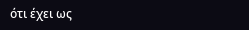ότι έχει ως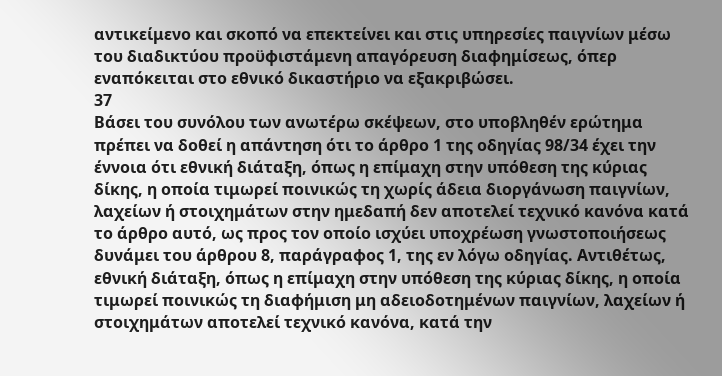αντικείμενο και σκοπό να επεκτείνει και στις υπηρεσίες παιγνίων μέσω του διαδικτύου προϋφιστάμενη απαγόρευση διαφημίσεως, όπερ εναπόκειται στο εθνικό δικαστήριο να εξακριβώσει.
37
Βάσει του συνόλου των ανωτέρω σκέψεων, στο υποβληθέν ερώτημα πρέπει να δοθεί η απάντηση ότι το άρθρο 1 της οδηγίας 98/34 έχει την έννοια ότι εθνική διάταξη, όπως η επίμαχη στην υπόθεση της κύριας δίκης, η οποία τιμωρεί ποινικώς τη χωρίς άδεια διοργάνωση παιγνίων, λαχείων ή στοιχημάτων στην ημεδαπή δεν αποτελεί τεχνικό κανόνα κατά το άρθρο αυτό, ως προς τον οποίο ισχύει υποχρέωση γνωστοποιήσεως δυνάμει του άρθρου 8, παράγραφος 1, της εν λόγω οδηγίας. Αντιθέτως, εθνική διάταξη, όπως η επίμαχη στην υπόθεση της κύριας δίκης, η οποία τιμωρεί ποινικώς τη διαφήμιση μη αδειοδοτημένων παιγνίων, λαχείων ή στοιχημάτων αποτελεί τεχνικό κανόνα, κατά την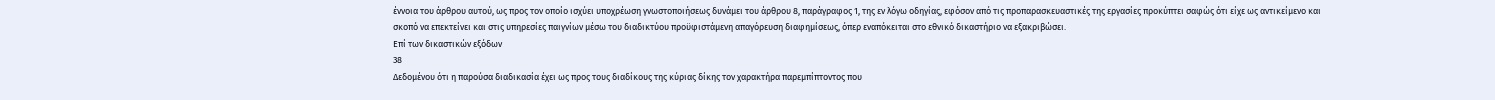έννοια του άρθρου αυτού, ως προς τον οποίο ισχύει υποχρέωση γνωστοποιήσεως δυνάμει του άρθρου 8, παράγραφος 1, της εν λόγω οδηγίας, εφόσον από τις προπαρασκευαστικές της εργασίες προκύπτει σαφώς ότι είχε ως αντικείμενο και σκοπό να επεκτείνει και στις υπηρεσίες παιγνίων μέσω του διαδικτύου προϋφιστάμενη απαγόρευση διαφημίσεως, όπερ εναπόκειται στο εθνικό δικαστήριο να εξακριβώσει.
Επί των δικαστικών εξόδων
38
Δεδομένου ότι η παρούσα διαδικασία έχει ως προς τους διαδίκους της κύριας δίκης τον χαρακτήρα παρεμπίπτοντος που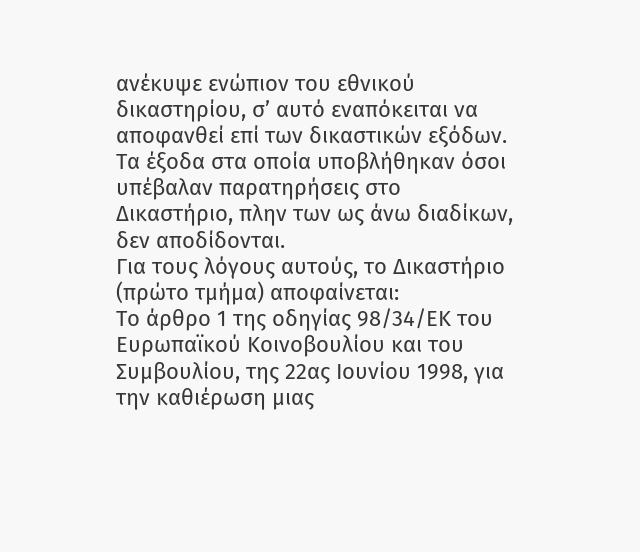ανέκυψε ενώπιον του εθνικού δικαστηρίου, σ’ αυτό εναπόκειται να αποφανθεί επί των δικαστικών εξόδων. Τα έξοδα στα οποία υποβλήθηκαν όσοι υπέβαλαν παρατηρήσεις στο Δικαστήριο, πλην των ως άνω διαδίκων, δεν αποδίδονται.
Για τους λόγους αυτούς, το Δικαστήριο (πρώτο τμήμα) αποφαίνεται:
Το άρθρο 1 της οδηγίας 98/34/ΕΚ του Ευρωπαϊκού Κοινοβουλίου και του Συμβουλίου, της 22ας Ιουνίου 1998, για την καθιέρωση μιας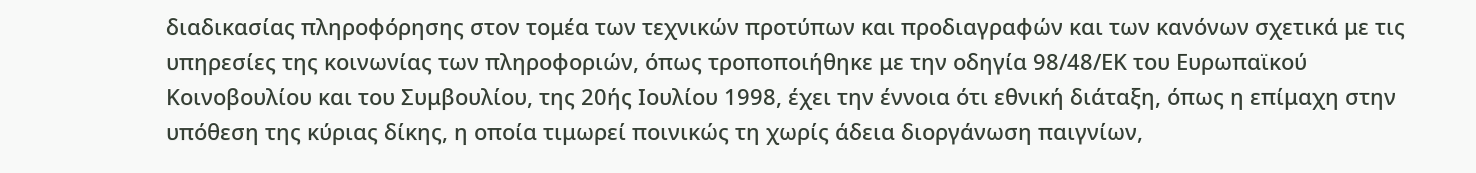διαδικασίας πληροφόρησης στον τομέα των τεχνικών προτύπων και προδιαγραφών και των κανόνων σχετικά με τις υπηρεσίες της κοινωνίας των πληροφοριών, όπως τροποποιήθηκε με την οδηγία 98/48/ΕΚ του Ευρωπαϊκού Κοινοβουλίου και του Συμβουλίου, της 20ής Ιουλίου 1998, έχει την έννοια ότι εθνική διάταξη, όπως η επίμαχη στην υπόθεση της κύριας δίκης, η οποία τιμωρεί ποινικώς τη χωρίς άδεια διοργάνωση παιγνίων,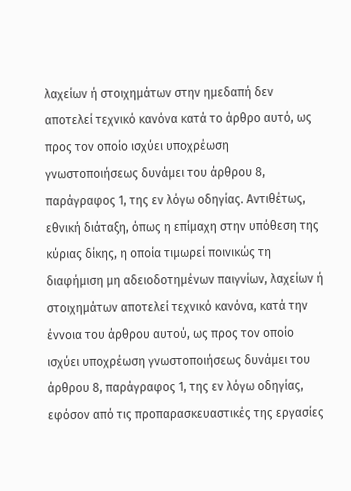λαχείων ή στοιχημάτων στην ημεδαπή δεν αποτελεί τεχνικό κανόνα κατά το άρθρο αυτό, ως προς τον οποίο ισχύει υποχρέωση γνωστοποιήσεως δυνάμει του άρθρου 8, παράγραφος 1, της εν λόγω οδηγίας. Αντιθέτως, εθνική διάταξη, όπως η επίμαχη στην υπόθεση της κύριας δίκης, η οποία τιμωρεί ποινικώς τη διαφήμιση μη αδειοδοτημένων παιγνίων, λαχείων ή στοιχημάτων αποτελεί τεχνικό κανόνα, κατά την έννοια του άρθρου αυτού, ως προς τον οποίο ισχύει υποχρέωση γνωστοποιήσεως δυνάμει του άρθρου 8, παράγραφος 1, της εν λόγω οδηγίας, εφόσον από τις προπαρασκευαστικές της εργασίες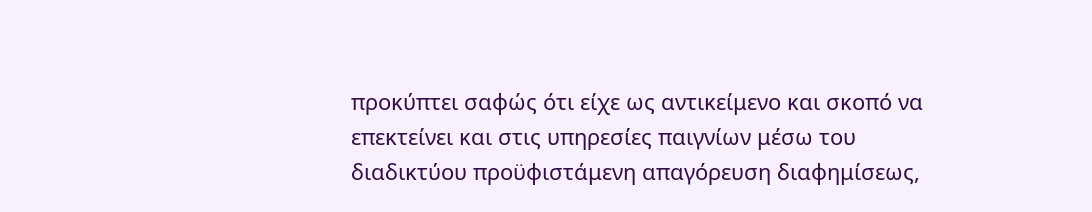προκύπτει σαφώς ότι είχε ως αντικείμενο και σκοπό να επεκτείνει και στις υπηρεσίες παιγνίων μέσω του διαδικτύου προϋφιστάμενη απαγόρευση διαφημίσεως,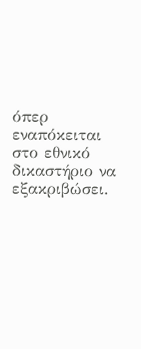όπερ εναπόκειται στο εθνικό δικαστήριο να εξακριβώσει.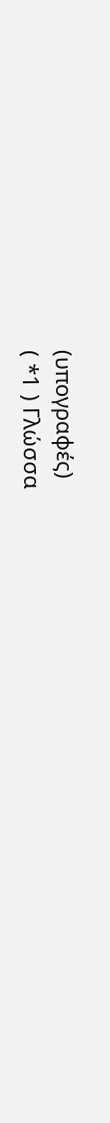(υπογραφές)
( *1 ) Γλώσσα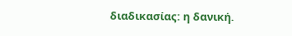διαδικασίας: η δανική.